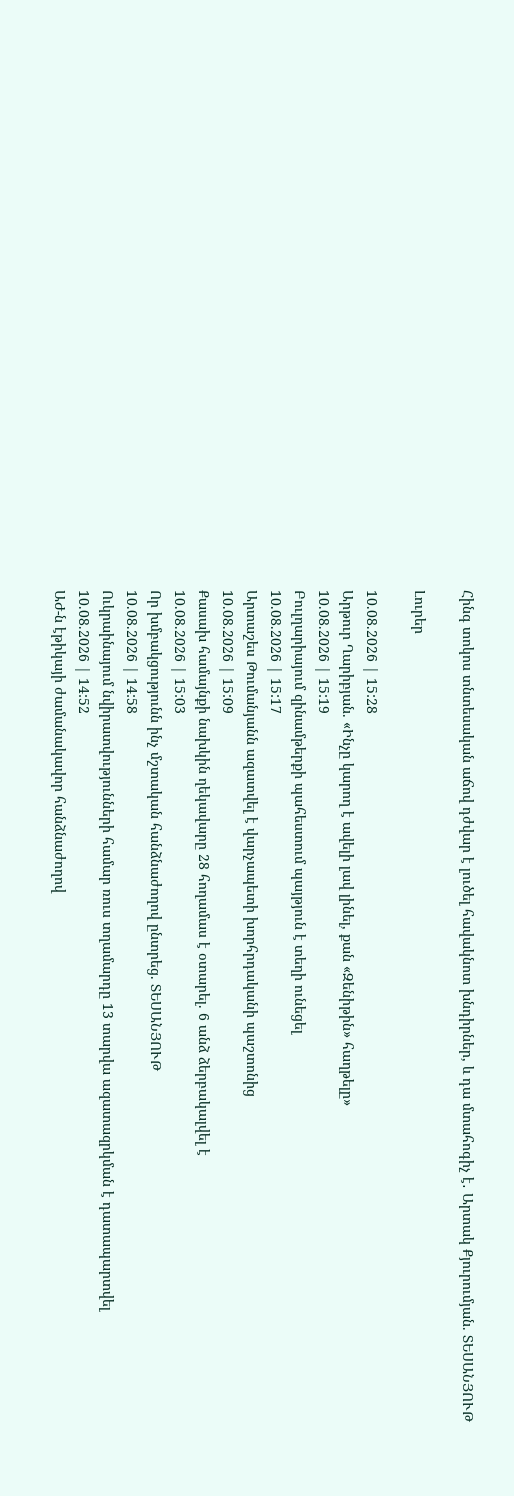Հինգ տոկոս տնտեսական աճով դժվար է լուծել հավակնոտ խնդիրներ, և դա մտահոգիչ է․ Արտակ Քյուրումյան. ՏԵՍԱՆՅՈՒԹ

Լուրեր

10.08.2026 | 15:28
Արթուր Ղարիբյան. «Ինչը կարող է ավելի լավ լինել, քան «Զենիթին» հաղթելը»
10.08.2026 | 15:19
Բուլղարիայում զինամթերքի պահեստում պայթյուն է տեղի ունեցել
10.08.2026 | 15:17
Արտաշես Թումանյանն ազատվել է վարչապետի խորհրդականի պաշտոնից
10.08.2026 | 15:09
Քասախ համայնքի նախկին ղեկավարը 28 հողամաս է օտարել. 6 անձ ձերբակալվել է
10.08.2026 | 15:03
Որ խմբակցությունն ինչ մշտական հանձնաժողով ընտրեց. ՏԵՍԱՆՅՈՒԹ
10.08.2026 | 14:58
Ուկրաինայում նվիրատվությունների համար ռուս տղամարդը 13 տարվա ազատազրկման է դատապարտվել
10.08.2026 | 14:52
ԱԺ-ն էթիկայի ժամանակավոր հանձնաժողով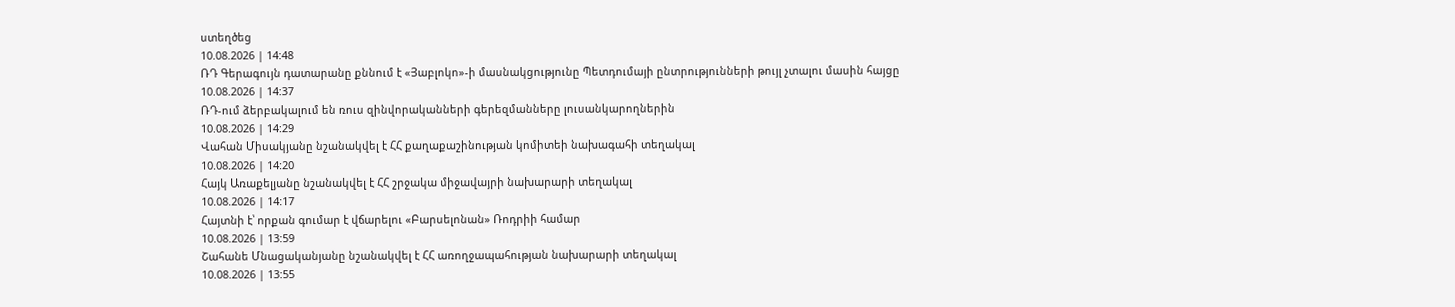ստեղծեց
10.08.2026 | 14:48
ՌԴ Գերագույն դատարանը քննում է «Յաբլոկո»-ի մասնակցությունը Պետդումայի ընտրությունների թույլ չտալու մասին հայցը
10.08.2026 | 14:37
ՌԴ-ում ձերբակալում են ռուս զինվորականների գերեզմանները լուսանկարողներին
10.08.2026 | 14:29
Վահան Միսակյանը նշանակվել է ՀՀ քաղաքաշինության կոմիտեի նախագահի տեղակալ
10.08.2026 | 14:20
Հայկ Առաքելյանը նշանակվել է ՀՀ շրջակա միջավայրի նախարարի տեղակալ
10.08.2026 | 14:17
Հայտնի է՝ որքան գումար է վճարելու «Բարսելոնան» Ռոդրիի համար
10.08.2026 | 13:59
Շահանե Մնացականյանը նշանակվել է ՀՀ առողջապահության նախարարի տեղակալ
10.08.2026 | 13:55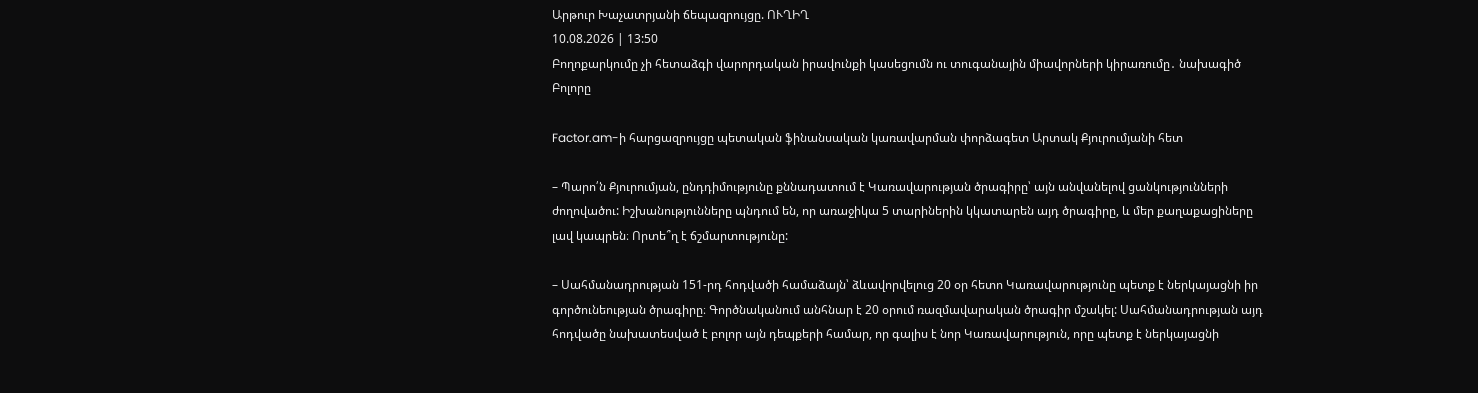Արթուր Խաչատրյանի ճեպազրույցը. ՈՒՂԻՂ
10.08.2026 | 13:50
Բողոքարկումը չի հետաձգի վարորդական իրավունքի կասեցումն ու տուգանային միավորների կիրառումը․ նախագիծ
Բոլորը

Factor.am-ի հարցազրույցը պետական ֆինանսական կառավարման փորձագետ Արտակ Քյուրումյանի հետ

– Պարո՛ն Քյուրումյան, ընդդիմությունը քննադատում է Կառավարության ծրագիրը՝ այն անվանելով ցանկությունների ժողովածու: Իշխանությունները պնդում են, որ առաջիկա 5 տարիներին կկատարեն այդ ծրագիրը, և մեր քաղաքացիները լավ կապրեն։ Որտե՞ղ է ճշմարտությունը:

– Սահմանադրության 151-րդ հոդվածի համաձայն՝ ձևավորվելուց 20 օր հետո Կառավարությունը պետք է ներկայացնի իր գործունեության ծրագիրը։ Գործնականում անհնար է 20 օրում ռազմավարական ծրագիր մշակել: Սահմանադրության այդ հոդվածը նախատեսված է բոլոր այն դեպքերի համար, որ գալիս է նոր Կառավարություն, որը պետք է ներկայացնի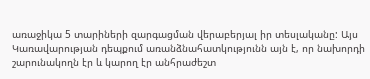առաջիկա 5 տարիների զարգացման վերաբերյալ իր տեսլականը: Այս Կառավարության դեպքում առանձնահատկությունն այն է, որ նախորդի շարունակողն էր և կարող էր անհրաժեշտ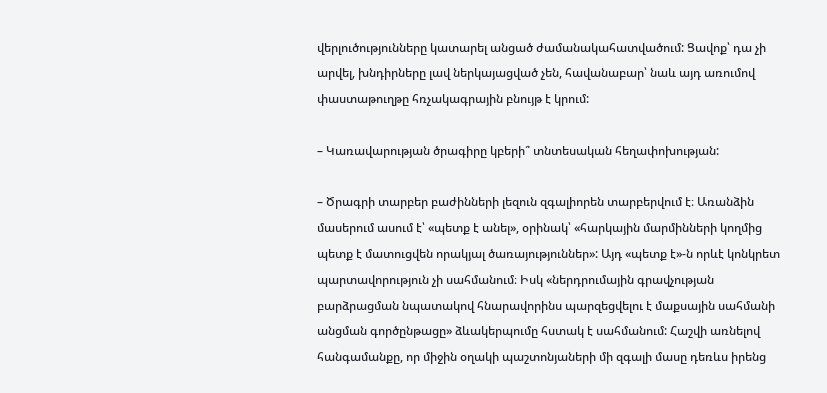վերլուծությունները կատարել անցած ժամանակահատվածում: Ցավոք՝ դա չի արվել, խնդիրները լավ ներկայացված չեն, հավանաբար՝ նաև այդ առումով փաստաթուղթը հռչակագրային բնույթ է կրում:

– Կառավարության ծրագիրը կբերի՞ տնտեսական հեղափոխության:

– Ծրագրի տարբեր բաժինների լեզուն զգալիորեն տարբերվում է։ Առանձին մասերում ասում է՝ «պետք է անել», օրինակ՝ «հարկային մարմինների կողմից պետք է մատուցվեն որակյալ ծառայություններ»: Այդ «պետք է»-ն որևէ կոնկրետ պարտավորություն չի սահմանում։ Իսկ «ներդրումային գրավչության բարձրացման նպատակով հնարավորինս պարզեցվելու է մաքսային սահմանի անցման գործընթացը» ձևակերպումը հստակ է սահմանում: Հաշվի առնելով հանգամանքը, որ միջին օղակի պաշտոնյաների մի զգալի մասը դեռևս իրենց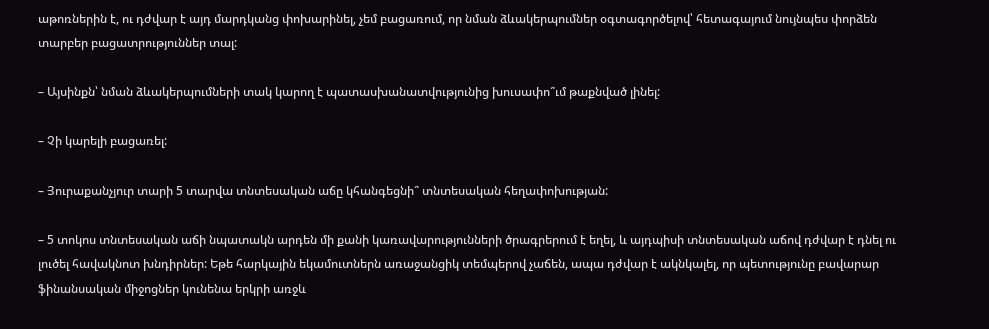աթոռներին է, ու դժվար է այդ մարդկանց փոխարինել, չեմ բացառում, որ նման ձևակերպումներ օգտագործելով՝ հետագայում նույնպես փորձեն տարբեր բացատրություններ տալ:

– Այսինքն՝ նման ձևակերպումների տակ կարող է պատասխանատվությունից խուսափո՞ւմ թաքնված լինել:

– Չի կարելի բացառել:

– Յուրաքանչյուր տարի 5 տարվա տնտեսական աճը կհանգեցնի՞ տնտեսական հեղափոխության:

– 5 տոկոս տնտեսական աճի նպատակն արդեն մի քանի կառավարությունների ծրագրերում է եղել, և այդպիսի տնտեսական աճով դժվար է դնել ու լուծել հավակնոտ խնդիրներ: Եթե հարկային եկամուտներն առաջանցիկ տեմպերով չաճեն, ապա դժվար է ակնկալել, որ պետությունը բավարար ֆինանսական միջոցներ կունենա երկրի առջև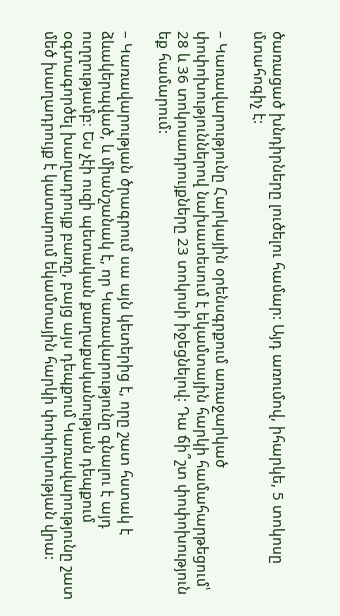ծառացած խնդիրները լուծելու համար: Այդ առումով, իհարկե, 5 տոկոսը մտահոգիչ է:

– Կառավարությունը Հարկային օրենսգրքում առաջարկած փոփոխություններով նախատեսում է եկամտային հարկի համահարթեցում՝ 28 և 36 տոկոսադրույքները 23 տոկոսի իջեցնելով: Դա ճի՞շտ փոփոխություն եք համարում:

– Կառավարության ծրագրում սա այն կետերից է, որը շատ հստակ է ձևակերպված, և միանշանակ է, որ Կառավարությունը գնալու է այդ ուղղությամբ։ Ես չէի ուզի պետական քաղաքականության դեպքում օգտագործել խաղադրույք բառը, բայց այս դեպքում Կառավարությունը շատ մեծ խաղադրույք է կատարում եկամտային հարկի փոփոխության վրա: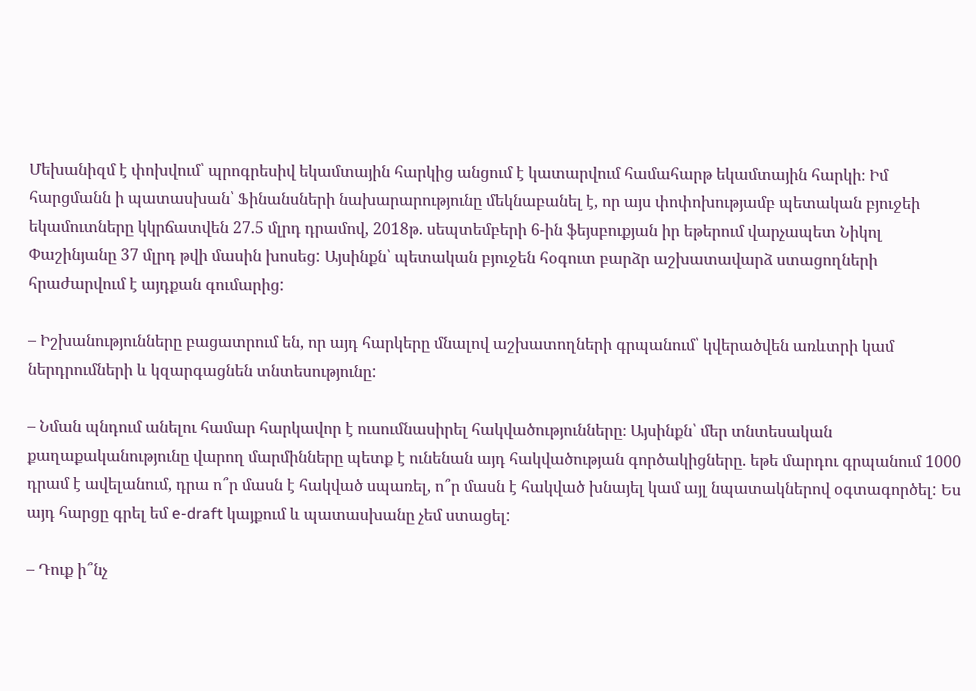Մեխանիզմ է փոխվում՝ պրոգրեսիվ եկամտային հարկից անցում է կատարվում համահարթ եկամտային հարկի։ Իմ հարցմանն ի պատասխան՝ Ֆինանսների նախարարությունը մեկնաբանել է, որ այս փոփոխությամբ պետական բյուջեի եկամուտները կկրճատվեն 27.5 մլրդ դրամով, 2018թ. սեպտեմբերի 6-ին ֆեյսբուքյան իր եթերում վարչապետ Նիկոլ Փաշինյանը 37 մլրդ թվի մասին խոսեց: Այսինքն՝ պետական բյուջեն հօգուտ բարձր աշխատավարձ ստացողների հրաժարվում է այդքան գումարից:

– Իշխանությունները բացատրում են, որ այդ հարկերը մնալով աշխատողների գրպանում՝ կվերածվեն առևտրի կամ ներդրումների և կզարգացնեն տնտեսությունը:

– Նման պնդում անելու համար հարկավոր է ուսումնասիրել հակվածությունները։ Այսինքն՝ մեր տնտեսական քաղաքականությունը վարող մարմինները պետք է ունենան այդ հակվածության գործակիցները. եթե մարդու գրպանում 1000 դրամ է ավելանում, դրա ո՞ր մասն է հակված սպառել, ո՞ր մասն է հակված խնայել կամ այլ նպատակներով օգտագործել: Ես այդ հարցը գրել եմ e-draft կայքում և պատասխանը չեմ ստացել:

– Դուք ի՞նչ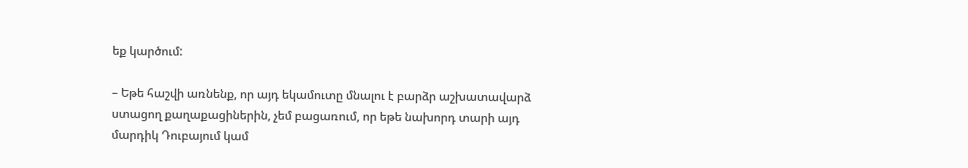եք կարծում:

– Եթե հաշվի առնենք, որ այդ եկամուտը մնալու է բարձր աշխատավարձ ստացող քաղաքացիներին, չեմ բացառում, որ եթե նախորդ տարի այդ մարդիկ Դուբայում կամ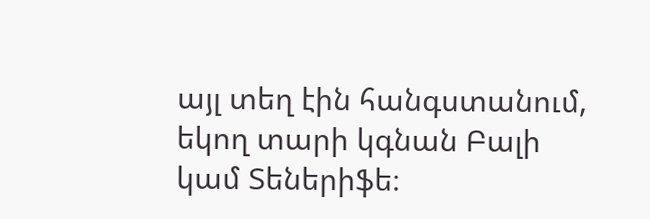այլ տեղ էին հանգստանում, եկող տարի կգնան Բալի կամ Տեներիֆե։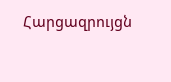Հարցազրույցն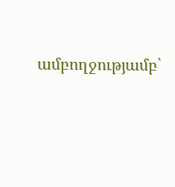ամբողջությամբ՝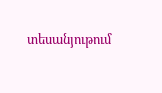տեսանյութում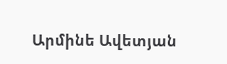Արմինե Ավետյան